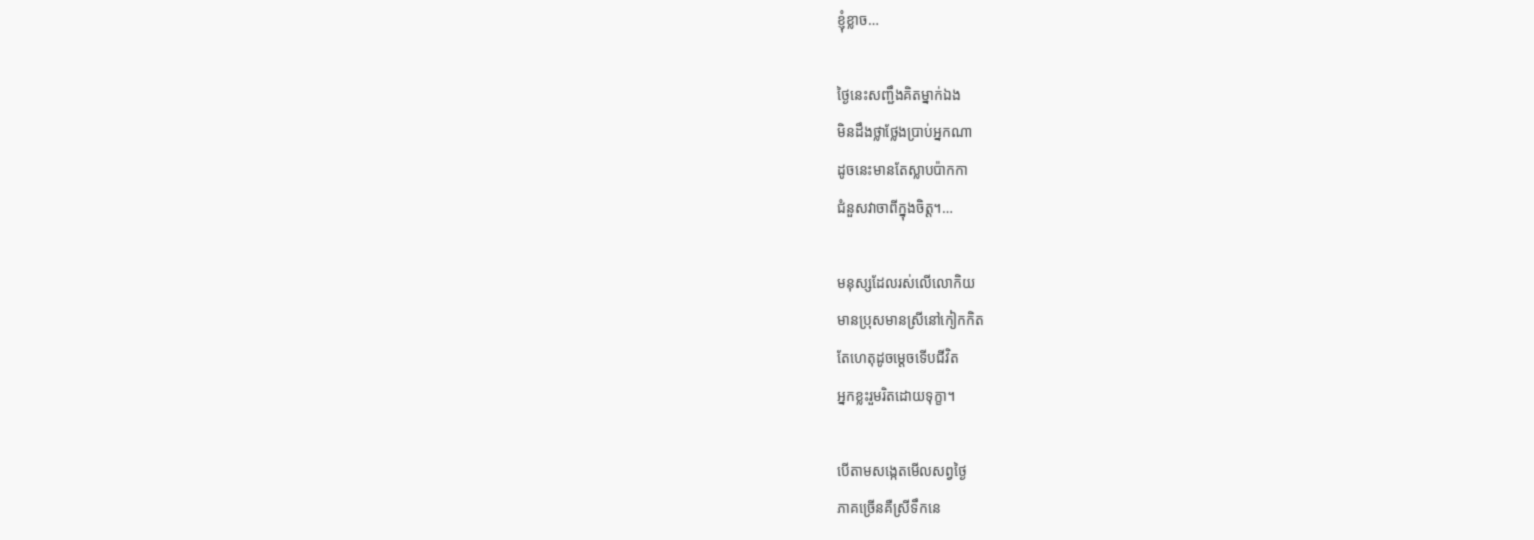ខ្ញុំខ្លាច…

ថ្ងៃនេះសញ្ជឹងគិតម្នាក់ឯង
មិនដឹងថ្លាថ្លែងប្រាប់អ្នកណា
ដូចនេះមានតែស្លាបប៉ាកកា
ជំនួសវាចាពីក្នុងចិត្ត។…

មនុស្សដែលរស់លើលោកិយ
មានប្រុសមានស្រីនៅកៀកកិត
តែហេតុដូចម្តេចទើបជីវិត
អ្នកខ្លះរួមរិតដោយទុក្ខា។

បើតាមសង្កេតមើលសព្វថ្ងៃ
ភាគច្រើនគឺស្រីទឹកនេ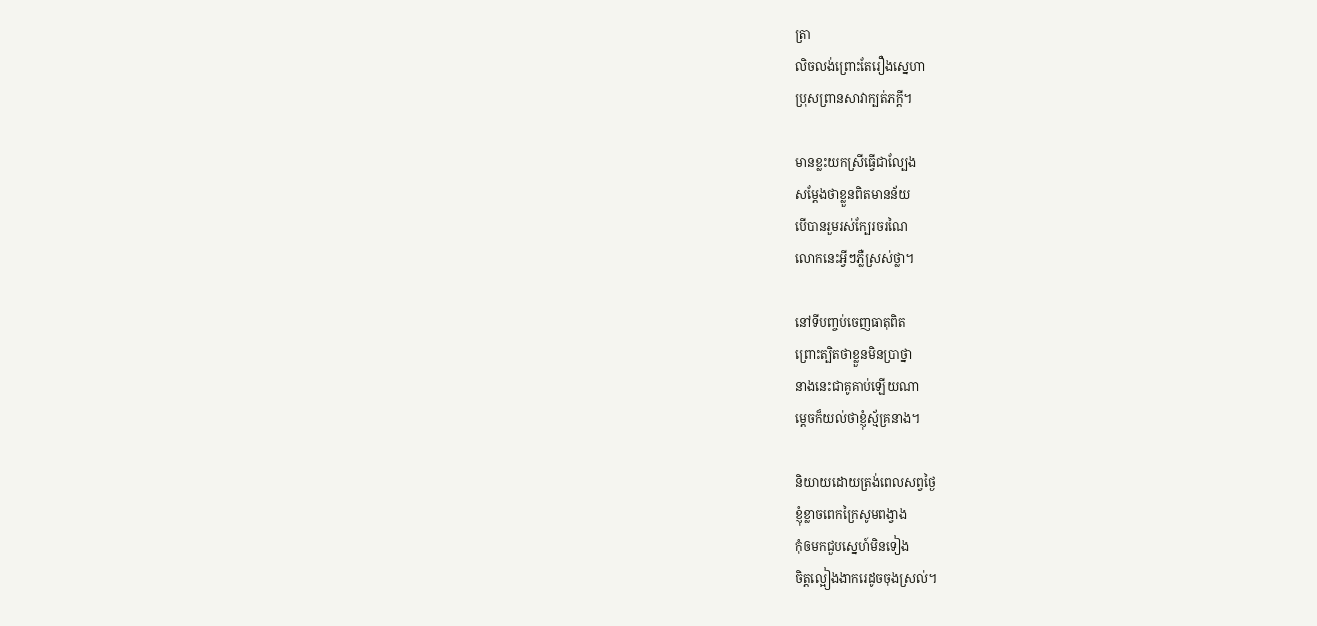ត្រា
លិចលង់ព្រោះតែរឿងស្នេហា
ប្រុសព្រានសាវាក្បត់ភក្តី។

មានខ្លះយកស្រីធ្វើជាល្បែង
សម្តែងថាខ្លួនពិតមានន័យ
បើបានរួមរស់ក្បែរចរណៃ
លោកនេះអ្វីៗភ្លឺស្រស់ថ្លា។

នៅទីបញ្ចប់ចេញធាតុពិត
ព្រោះត្បិតថាខ្លួនមិនប្រាថ្នា
នាងនេះជាគូគាប់ឡើយណា
ម្តេចក៏យល់ថាខ្ញុំស្ម័គ្រនាង។

និយាយដោយត្រង់ពេលសព្វថ្ងៃ
ខ្ញុំខ្លាចពេកក្រៃសូមពង្វាង
កុំឲមកជួបស្នេហ៍មិនទៀង
ចិត្តល្អៀងងាករេដូចចុងស្រល់។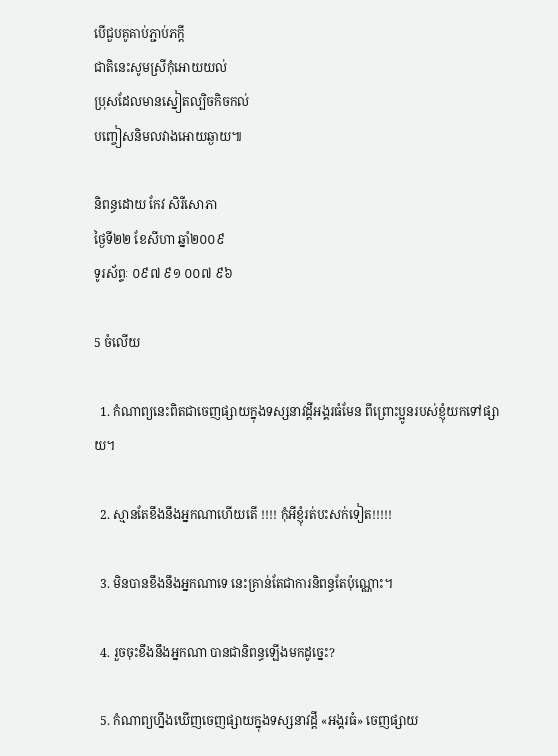បើជួបគូគាប់ភ្ជាប់ភក្តី
ជាតិនេះសូមស្រីកុំអោយយល់
ប្រុសដែលមានស្នៀតល្បិចកិចកល់
បញ្ចៀសនិមលវាងអោយឆ្ងាយ៕

និពន្ធដោយ កែវ សិរីសោភា
ថ្ងៃទី២២ ខែសីហា ឆ្នាំ២០០៩
ទូរស័ព្ទៈ ០៩៧ ៩១ ០០៧ ៩៦

5 ចំលើយ

  1. កំណាព្យនេះពិតជាចេញផ្សាយក្នុងទស្សនាវដ្តីអង្គរធំមែន ពីព្រោះប្អូនរបស់ខ្ញុំយកទៅផ្សាយ។

  2. ស្មានតែខឹងនឹងអ្នកណាហើយតើ !!!! កុំអីខ្ញុំរត់បះសក់ទៀត!!!!!

  3. មិនបានខឹងនឹងអ្នកណាទេ នេះគ្រាន់តែជាការនិពន្ធតែប៉ុណ្ណោះ។

  4. រួចចុះខឹងនឹងអ្នកណា បានជានិពន្ធឡើងមកដូច្នេះ?

  5. កំណាព្យហ្នឹងឃើញចេញផ្សាយក្នុងទស្សនាវដ្ដី «អង្គរធំ» ចេញផ្សាយ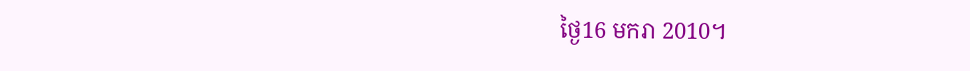ថ្ងៃ16 មករា 2010។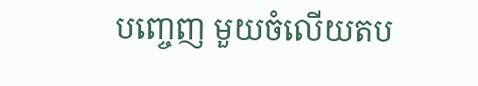បញ្ចេញ មួយចំលើយតប